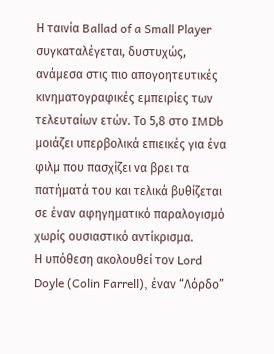Η ταινία Ballad of a Small Player συγκαταλέγεται, δυστυχώς, ανάμεσα στις πιο απογοητευτικές κινηματογραφικές εμπειρίες των τελευταίων ετών. Το 5,8 στο IMDb μοιάζει υπερβολικά επιεικές για ένα φιλμ που πασχίζει να βρει τα πατήματά του και τελικά βυθίζεται σε έναν αφηγηματικό παραλογισμό χωρίς ουσιαστικό αντίκρισμα.
Η υπόθεση ακολουθεί τον Lord Doyle (Colin Farrell), έναν “Λόρδο”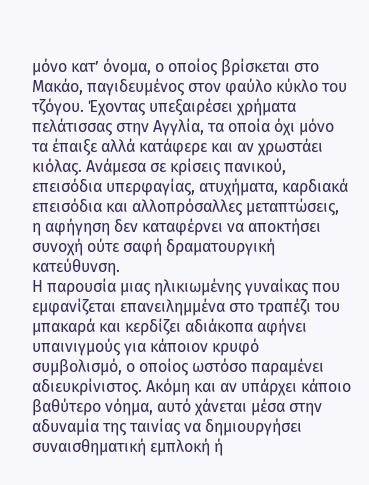μόνο κατ’ όνομα, ο οποίος βρίσκεται στο Μακάο, παγιδευμένος στον φαύλο κύκλο του τζόγου. Έχοντας υπεξαιρέσει χρήματα πελάτισσας στην Αγγλία, τα οποία όχι μόνο τα έπαιξε αλλά κατάφερε και αν χρωστάει κιόλας. Ανάμεσα σε κρίσεις πανικού, επεισόδια υπερφαγίας, ατυχήματα, καρδιακά επεισόδια και αλλοπρόσαλλες μεταπτώσεις, η αφήγηση δεν καταφέρνει να αποκτήσει συνοχή ούτε σαφή δραματουργική κατεύθυνση.
Η παρουσία μιας ηλικιωμένης γυναίκας που εμφανίζεται επανειλημμένα στο τραπέζι του μπακαρά και κερδίζει αδιάκοπα αφήνει υπαινιγμούς για κάποιον κρυφό συμβολισμό, ο οποίος ωστόσο παραμένει αδιευκρίνιστος. Ακόμη και αν υπάρχει κάποιο βαθύτερο νόημα, αυτό χάνεται μέσα στην αδυναμία της ταινίας να δημιουργήσει συναισθηματική εμπλοκή ή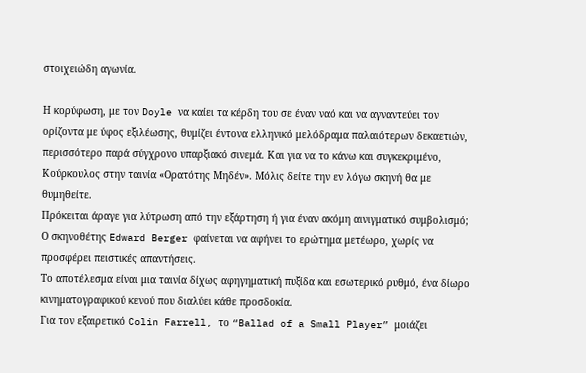στοιχειώδη αγωνία.

Η κορύφωση, με τον Doyle να καίει τα κέρδη του σε έναν ναό και να αγναντεύει τον ορίζοντα με ύφος εξιλέωσης, θυμίζει έντονα ελληνικό μελόδραμα παλαιότερων δεκαετιών, περισσότερο παρά σύγχρονο υπαρξιακό σινεμά. Και για να το κάνω και συγκεκριμένο, Κούρκουλος στην ταινία «Ορατότης Μηδέν». Μόλις δείτε την εν λόγω σκηνή θα με θυμηθείτε.
Πρόκειται άραγε για λύτρωση από την εξάρτηση ή για έναν ακόμη αινιγματικό συμβολισμό; Ο σκηνοθέτης Edward Berger φαίνεται να αφήνει το ερώτημα μετέωρο, χωρίς να προσφέρει πειστικές απαντήσεις.
Το αποτέλεσμα είναι μια ταινία δίχως αφηγηματική πυξίδα και εσωτερικό ρυθμό, ένα δίωρο κινηματογραφικού κενού που διαλύει κάθε προσδοκία.
Για τον εξαιρετικό Colin Farrell, το “Ballad of a Small Player” μοιάζει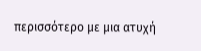περισσότερο με μια ατυχή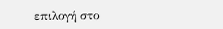επιλογή στο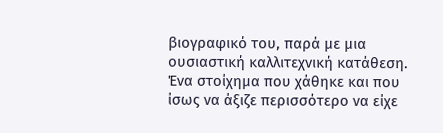βιογραφικό του, παρά με μια ουσιαστική καλλιτεχνική κατάθεση. Ένα στοίχημα που χάθηκε και που ίσως να άξιζε περισσότερο να είχε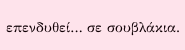επενδυθεί… σε σουβλάκια.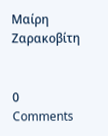Μαίρη Ζαρακοβίτη


0 Comments